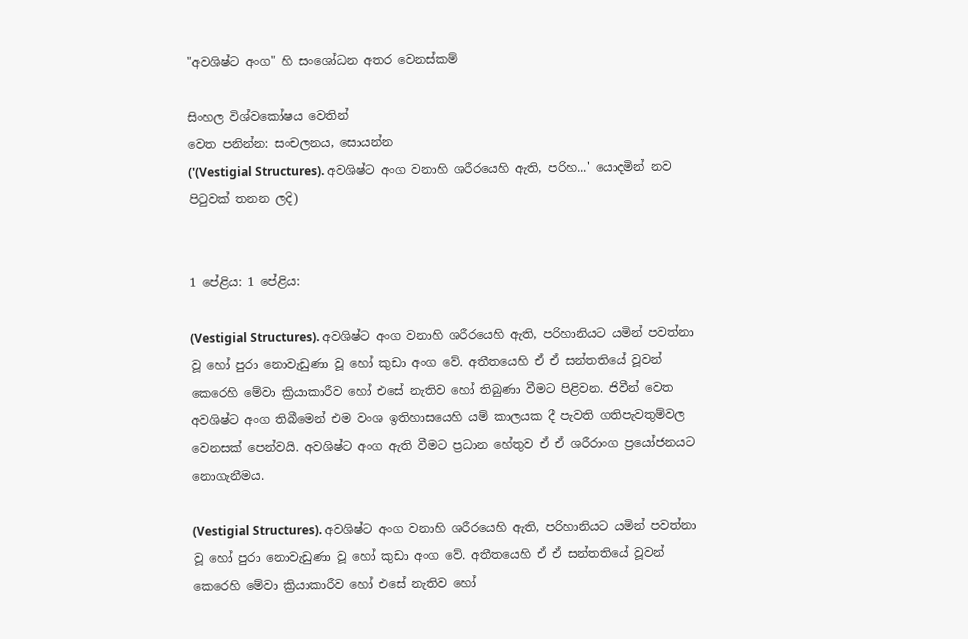"අවශිෂ්ට අංග" හි සංශෝධන අතර වෙනස්කම්

සිංහල විශ්වකෝෂය වෙතින්
වෙත පනින්න: සංචලනය, සොයන්න
('(Vestigial Structures). අවශිෂ්ට අංග වනාහි ශරීරයෙහි ඇති, පරිහ...' යොදමින් නව පිටුවක් තනන ලදි)


1 පේළිය: 1 පේළිය:

(Vestigial Structures). අවශිෂ්ට අංග වනාහි ශරීරයෙහි ඇති, පරිහානියට යමින් පවත්නා වූ හෝ පුරා නොවැඩුණා වූ හෝ කුඩා අංග වේ. අතීතයෙහි ඒ ඒ සන්තතියේ වූවන් කෙරෙහි මේවා ක්‍රියාකාරීව හෝ එසේ නැතිව හෝ තිබුණා වීමට පිළිවන. ජිවීන් වෙත අවශිෂ්ට අංග තිබීමෙන් එම වංශ ඉතිහාසයෙහි යම් කාලයක දී පැවති ගතිපැවතුම්වල වෙනසක් පෙන්වයි. අවශිෂ්ට අංග ඇති වීමට ප්‍රධාන හේතුව ඒ ඒ ශරීරාංග ප්‍රයෝජනයට නොගැනීමය.

(Vestigial Structures). අවශිෂ්ට අංග වනාහි ශරීරයෙහි ඇති, පරිහානියට යමින් පවත්නා වූ හෝ පුරා නොවැඩුණා වූ හෝ කුඩා අංග වේ. අතීතයෙහි ඒ ඒ සන්තතියේ වූවන් කෙරෙහි මේවා ක්‍රියාකාරීව හෝ එසේ නැතිව හෝ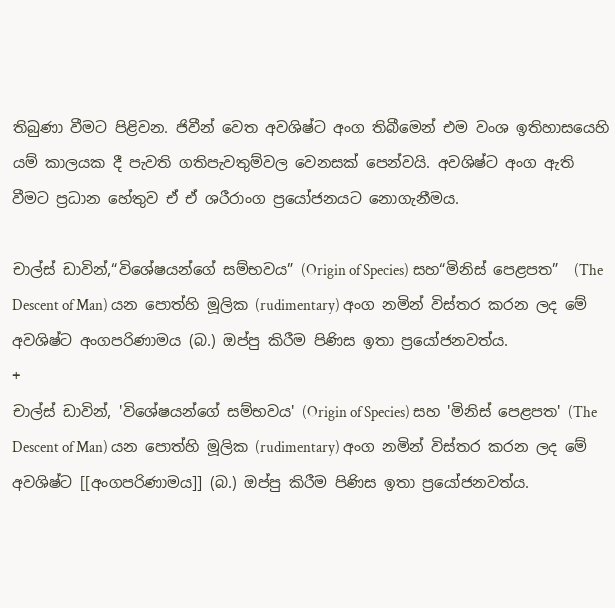තිබුණා වීමට පිළිවන. ජිවීන් වෙත අවශිෂ්ට අංග තිබීමෙන් එම වංශ ඉතිහාසයෙහි යම් කාලයක දී පැවති ගතිපැවතුම්වල වෙනසක් පෙන්වයි. අවශිෂ්ට අංග ඇති වීමට ප්‍රධාන හේතුව ඒ ඒ ශරීරාංග ප්‍රයෝජනයට නොගැනීමය.

චාල්ස් ඩාවින්,“විශේෂයන්ගේ සම්භවය” (Origin of Species) සහ“මිනිස් පෙළපත”  (The Descent of Man) යන පොත්හි මූලික (rudimentary) අංග නමින් විස්තර කරන ලද මේ අවශිෂ්ට අංගපරිණාමය (බ.) ඔප්පු කිරීම පිණිස ඉතා ප්‍රයෝජනවත්ය.
+
චාල්ස් ඩාවින්, 'විශේෂයන්ගේ සම්භවය' (Origin of Species) සහ 'මිනිස් පෙළපත' (The Descent of Man) යන පොත්හි මූලික (rudimentary) අංග නමින් විස්තර කරන ලද මේ අවශිෂ්ට [[අංගපරිණාමය]] (බ.) ඔප්පු කිරීම පිණිස ඉතා ප්‍රයෝජනවත්ය.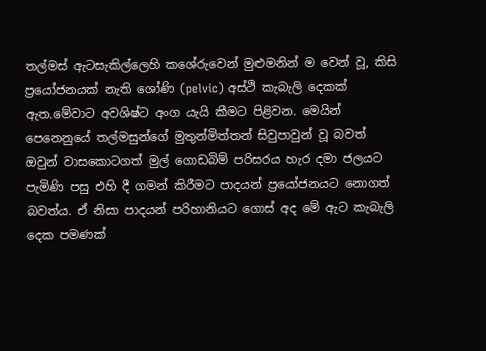තල්මස් ඇටසැකිල්ලෙහි කශේරුවෙන් මුළුමනින් ම වෙන් වූ, කිසි ප්‍රයෝජනයක් නැති ශෝණි (pelvic) අස්ථි කැබැලි දෙකක් ඇත.මේවාට අවශිෂ්ට අංග යැයි කීමට පිළිවන. මෙයින් පෙනෙනුයේ තල්මසුන්ගේ මුතුන්මිත්තන් සිවුපාවුන් වූ බවත් ඔවුන් වාසකොටගත් මුල් ගොඩබිම් පරිසරය හැර දමා ජලයට පැමිණි පසු එහි දී ගමන් කිරීමට පාදයන් ප්‍රයෝජනයට නොගත් බවත්ය. ඒ නිසා පාදයන් පරිහානියට ගොස් අද මේ ඇට කැබැලි දෙක පමණක්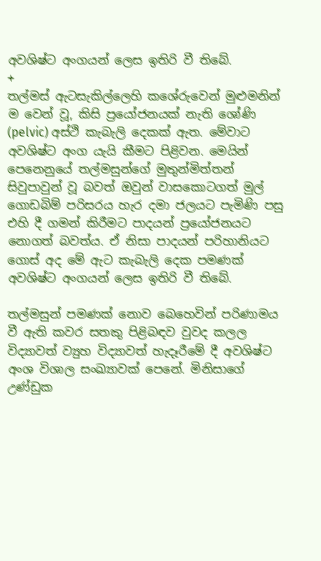අවශිෂ්ට අංගයන් ලෙස ඉතිරි වී තිබේ.
+
තල්මස් ඇටසැකිල්ලෙහි කශේරුවෙන් මුළුමනින් ම වෙන් වූ, කිසි ප්‍රයෝජනයක් නැති ශෝණි (pelvic) අස්ථි කැබැලි දෙකක් ඇත. මේවාට අවශිෂ්ට අංග යැයි කීමට පිළිවන. මෙයින් පෙනෙනුයේ තල්මසුන්ගේ මුතුන්මිත්තන් සිවුපාවුන් වූ බවත් ඔවුන් වාසකොටගත් මුල් ගොඩබිම් පරිසරය හැර දමා ජලයට පැමිණි පසු එහි දී ගමන් කිරීමට පාදයන් ප්‍රයෝජනයට නොගත් බවත්ය. ඒ නිසා පාදයන් පරිහානියට ගොස් අද මේ ඇට කැබැලි දෙක පමණක් අවශිෂ්ට අංගයන් ලෙස ඉතිරි වී තිබේ.

තල්මසුන් පමණක් නොව බෙහෙවින් පරිණාමය වී ඇති කවර සතකු පිළිබඳව වුවද කලල විද්‍යාවත් ව්‍යුහ විද්‍යාවත් හැදෑරීමේ දී අවශිෂ්ට අංශ විශාල සංඛ්‍යාවක් පෙනේ. මිනිසාගේ උණ්ඩුක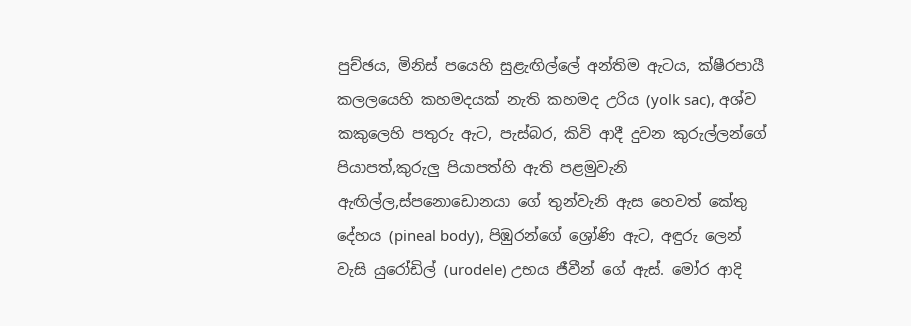පුච්ඡය, මිනිස් පයෙහි සුළැඟිල්ලේ අන්තිම ඇටය, ක්ෂීරපායී කලලයෙහි කහමදයක් නැති කහමද උරිය (yolk sac), අශ්ව කකුලෙහි පතුරු ඇට, පැස්බර, කිවි ආදී දුවන කුරුල්ලන්ගේ පියාපත්,කුරුලු පියාපත්හි ඇති පළමුවැනි ඇඟිල්ල,ස්පනොඩොනයා ගේ තුන්වැනි ඇස හෙවත් කේතු දේහය (pineal body), පිඹුරන්ගේ ශ්‍රෝණි ඇට, අඳුරු ලෙන් වැසි යුරෝඩිල් (urodele) උභය ජීවීන් ගේ ඇස්. මෝර ආදි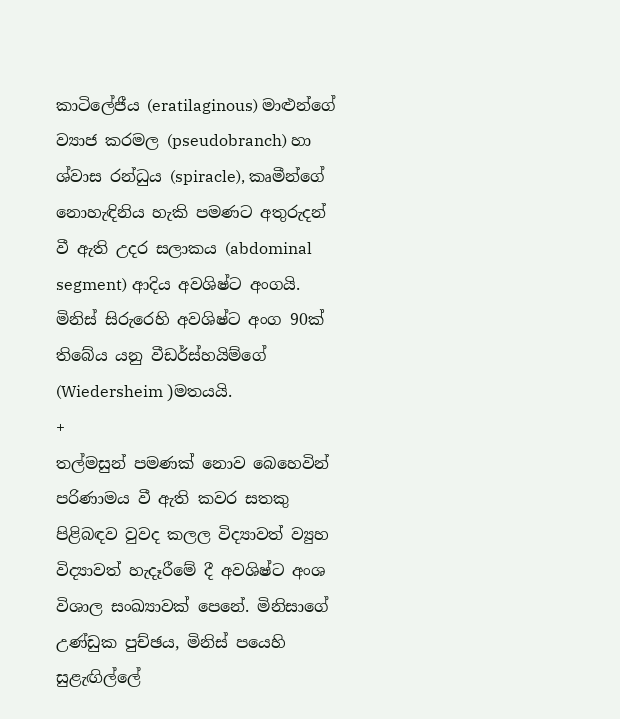කාටිලේජීය (eratilaginous) මාළුන්ගේ ව්‍යාජ කරමල (pseudobranch) හා ශ්වාස රන්ධුය (spiracle), කෘමීන්ගේ නොහැඳිනිය හැකි පමණට අතුරුදන් වී ඇති උදර සලාකය (abdominal segment) ආදිය අවශිෂ්ට අංගයි. මිනිස් සිරුරෙහි අවශිෂ්ට අංග 90ක් තිබේය යනු වීඩර්ස්හයිම්ගේ (Wiedersheim )මතයයි.
+
තල්මසුන් පමණක් නොව බෙහෙවින් පරිණාමය වී ඇති කවර සතකු පිළිබඳව වුවද කලල විද්‍යාවත් ව්‍යුහ විද්‍යාවත් හැදෑරීමේ දී අවශිෂ්ට අංශ විශාල සංඛ්‍යාවක් පෙනේ. මිනිසාගේ උණ්ඩුක පුච්ඡය, මිනිස් පයෙහි සුළැඟිල්ලේ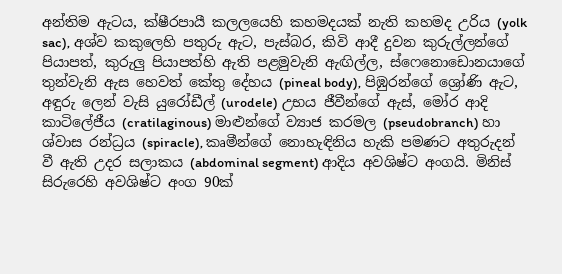අන්තිම ඇටය, ක්ෂීරපායී කලලයෙහි කහමදයක් නැති කහමද උරිය (yolk sac), අශ්ව කකුලෙහි පතුරු ඇට, පැස්බර, කිවි ආදී දුවන කුරුල්ලන්ගේ පියාපත්, කුරුලු පියාපත්හි ඇති පළමුවැනි ඇඟිල්ල, ස්ෆෙනොඩොනයාගේ තුන්වැනි ඇස හෙවත් කේතු දේහය (pineal body), පිඹුරන්ගේ ශ්‍රෝණි ඇට, අඳුරු ලෙන් වැසි යුරෝඩීල් (urodele) උභය ජීවීන්ගේ ඇස්, මෝර ආදි කාටිලේජීය (cratilaginous) මාළුන්ගේ ව්‍යාජ කරමල (pseudobranch) හා ශ්වාස රන්ධ්‍රය (spiracle), කෘමීන්ගේ නොහැඳිනිය හැකි පමණට අතුරුදන් වී ඇති උදර සලාකය (abdominal segment) ආදිය අවශිෂ්ට අංගයි. මිනිස් සිරුරෙහි අවශිෂ්ට අංග 90ක්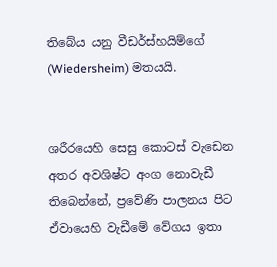තිබේය යනු වීඩර්ස්හයිම්ගේ (Wiedersheim) මතයයි.


ශරීරයෙහි සෙසු කොටස් වැඩෙන අතර අවශිෂ්ට අංග නොවැඩී තිබෙන්නේ, ප්‍රවේණි පාලනය පිට ඒවායෙහි වැඩීමේ වේගය ඉතා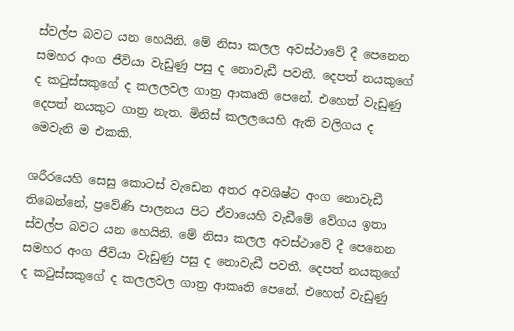ස්වල්ප බවට යන හෙයිනි. මේ නිසා කලල අවස්ථාවේ දී පෙනෙන සමහර අංග ජීවියා වැඩුණු පසු ද නොවැඩී පවතී. දෙපත් නයකුගේ ද කටුස්සකුගේ ද කලලවල ගාත්‍ර ආකෘති පෙනේ. එහෙත් වැඩුණු දෙපත් නයකුට ගාත්‍ර නැත. මිනිස් කලලයෙහි ඇති වලිගය ද මෙවැනි ම එකකි.

ශරීරයෙහි සෙසු කොටස් වැඩෙන අතර අවශිෂ්ට අංග නොවැඩී තිබෙන්නේ, ප්‍රවේණි පාලනය පිට ඒවායෙහි වැඩීමේ වේගය ඉතා ස්වල්ප බවට යන හෙයිනි. මේ නිසා කලල අවස්ථාවේ දී පෙනෙන සමහර අංග ජීවියා වැඩුණු පසු ද නොවැඩී පවතී. දෙපත් නයකුගේ ද කටුස්සකුගේ ද කලලවල ගාත්‍ර ආකෘති පෙනේ. එහෙත් වැඩුණු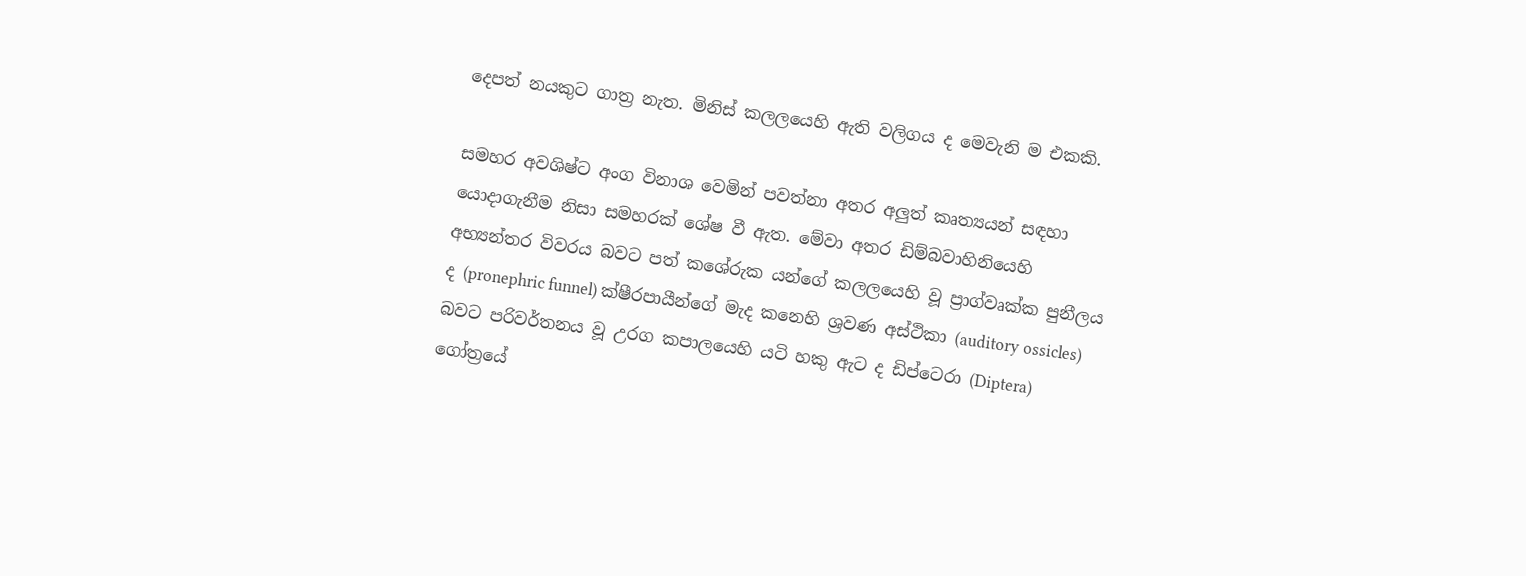දෙපත් නයකුට ගාත්‍ර නැත. මිනිස් කලලයෙහි ඇති වලිගය ද මෙවැනි ම එකකි.

සමහර අවශිෂ්ට අංග විනාශ වෙමින් පවත්නා අතර අලුත් කෘත්‍යයන් සඳහා යොදාගැනීම නිසා සමහරක් ශේෂ වී ඇත. මේවා අතර ඩිම්බවාහිනියෙහි අභ්‍යන්තර විවරය බවට පත් කශේරුක යන්ගේ කලලයෙහි වූ ප්‍රාග්වෘක්ක පුනීලය ද (pronephric funnel) ක්ෂීරපායීන්ගේ මැද කනෙහි ශ්‍රවණ අස්ථිකා (auditory ossicles) බවට පරිවර්තනය වූ උරග කපාලයෙහි යටි හකු ඇට ද ඩිප්ටෙරා (Diptera) ගෝත්‍රයේ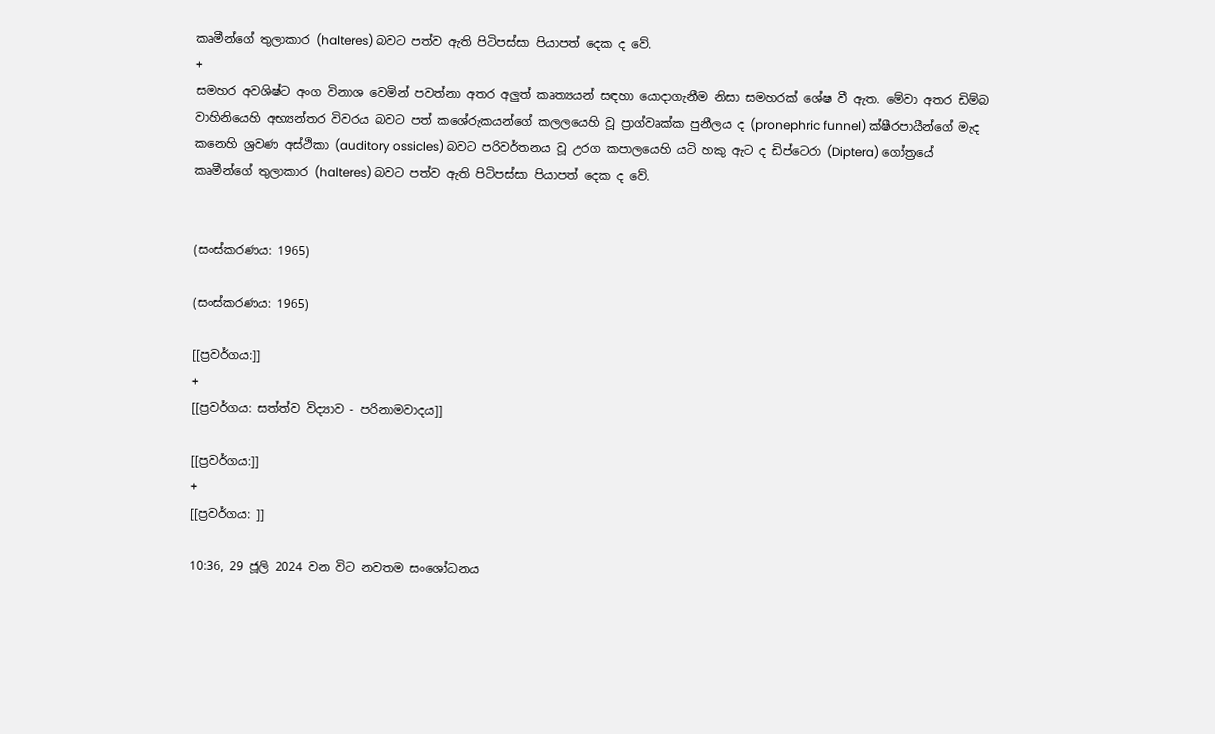කෘමීන්ගේ තුලාකාර (halteres) බවට පත්ව ඇති පිටිපස්සා පියාපත් දෙක ද වේ.
+
සමහර අවශිෂ්ට අංග විනාශ වෙමින් පවත්නා අතර අලුත් කෘත්‍යයන් සඳහා යොදාගැනීම නිසා සමහරක් ශේෂ වී ඇත. මේවා අතර ඩිම්බ වාහිනියෙහි අභ්‍යන්තර විවරය බවට පත් කශේරුකයන්ගේ කලලයෙහි වූ ප්‍රාග්වෘක්ක පුනීලය ද (pronephric funnel) ක්ෂීරපායීන්ගේ මැද කනෙහි ශ්‍රවණ අස්ථිකා (auditory ossicles) බවට පරිවර්තනය වූ උරග කපාලයෙහි යටි හකු ඇට ද ඩිප්ටෙරා (Diptera) ගෝත්‍රයේ කෘමීන්ගේ තුලාකාර (halteres) බවට පත්ව ඇති පිටිපස්සා පියාපත් දෙක ද වේ.


(සංස්කරණය: 1965)

(සංස්කරණය: 1965)

[[ප්‍රවර්ගය:]]
+
[[ප්‍රවර්ගය: සත්ත්ව විද්‍යාව - පරිනාමවාදය]]

[[ප්‍රවර්ගය:]]
+
[[ප්‍රවර්ගය: ]]

10:36, 29 ජූලි 2024 වන විට නවතම සංශෝධනය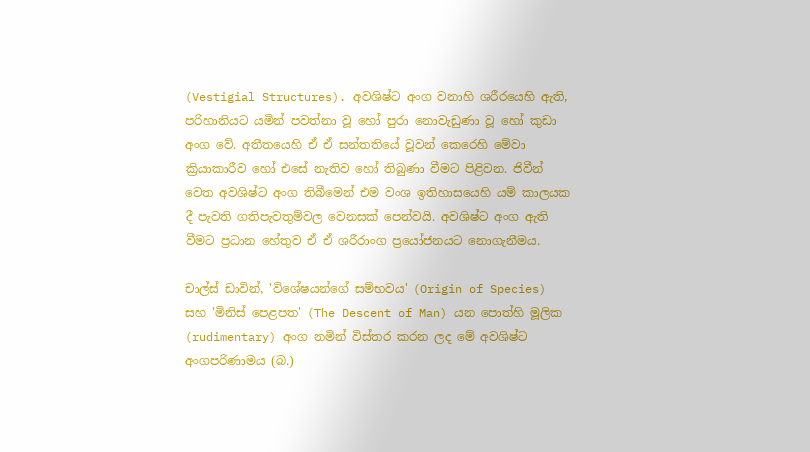(Vestigial Structures). අවශිෂ්ට අංග වනාහි ශරීරයෙහි ඇති, පරිහානියට යමින් පවත්නා වූ හෝ පුරා නොවැඩුණා වූ හෝ කුඩා අංග වේ. අතීතයෙහි ඒ ඒ සන්තතියේ වූවන් කෙරෙහි මේවා ක්‍රියාකාරීව හෝ එසේ නැතිව හෝ තිබුණා වීමට පිළිවන. ජිවීන් වෙත අවශිෂ්ට අංග තිබීමෙන් එම වංශ ඉතිහාසයෙහි යම් කාලයක දී පැවති ගතිපැවතුම්වල වෙනසක් පෙන්වයි. අවශිෂ්ට අංග ඇති වීමට ප්‍රධාන හේතුව ඒ ඒ ශරීරාංග ප්‍රයෝජනයට නොගැනීමය.

චාල්ස් ඩාවින්, 'විශේෂයන්ගේ සම්භවය' (Origin of Species) සහ 'මිනිස් පෙළපත' (The Descent of Man) යන පොත්හි මූලික (rudimentary) අංග නමින් විස්තර කරන ලද මේ අවශිෂ්ට අංගපරිණාමය (බ.)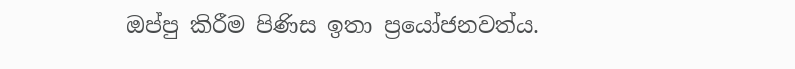ඔප්පු කිරීම පිණිස ඉතා ප්‍රයෝජනවත්ය.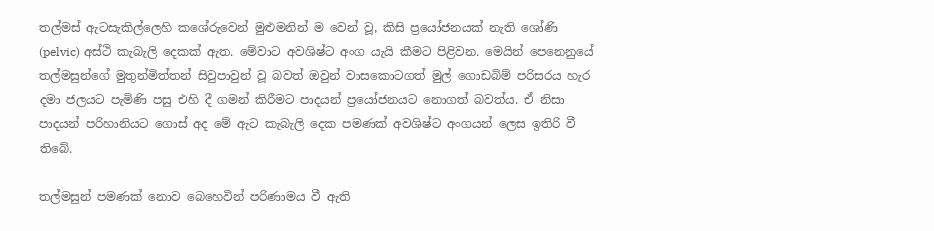තල්මස් ඇටසැකිල්ලෙහි කශේරුවෙන් මුළුමනින් ම වෙන් වූ, කිසි ප්‍රයෝජනයක් නැති ශෝණි (pelvic) අස්ථි කැබැලි දෙකක් ඇත. මේවාට අවශිෂ්ට අංග යැයි කීමට පිළිවන. මෙයින් පෙනෙනුයේ තල්මසුන්ගේ මුතුන්මිත්තන් සිවුපාවුන් වූ බවත් ඔවුන් වාසකොටගත් මුල් ගොඩබිම් පරිසරය හැර දමා ජලයට පැමිණි පසු එහි දී ගමන් කිරීමට පාදයන් ප්‍රයෝජනයට නොගත් බවත්ය. ඒ නිසා පාදයන් පරිහානියට ගොස් අද මේ ඇට කැබැලි දෙක පමණක් අවශිෂ්ට අංගයන් ලෙස ඉතිරි වී තිබේ.

තල්මසුන් පමණක් නොව බෙහෙවින් පරිණාමය වී ඇති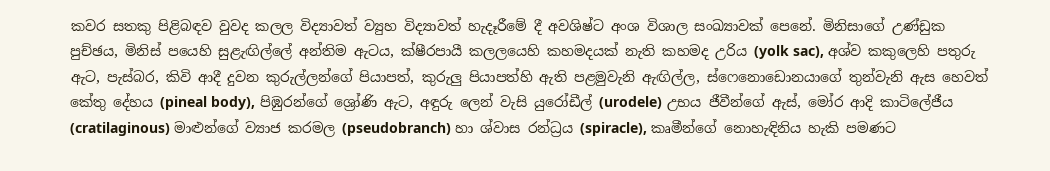කවර සතකු පිළිබඳව වුවද කලල විද්‍යාවත් ව්‍යුහ විද්‍යාවත් හැදෑරීමේ දී අවශිෂ්ට අංශ විශාල සංඛ්‍යාවක් පෙනේ. මිනිසාගේ උණ්ඩුක පුච්ඡය, මිනිස් පයෙහි සුළැඟිල්ලේ අන්තිම ඇටය, ක්ෂීරපායී කලලයෙහි කහමදයක් නැති කහමද උරිය (yolk sac), අශ්ව කකුලෙහි පතුරු ඇට, පැස්බර, කිවි ආදී දුවන කුරුල්ලන්ගේ පියාපත්, කුරුලු පියාපත්හි ඇති පළමුවැනි ඇඟිල්ල, ස්ෆෙනොඩොනයාගේ තුන්වැනි ඇස හෙවත් කේතු දේහය (pineal body), පිඹුරන්ගේ ශ්‍රෝණි ඇට, අඳුරු ලෙන් වැසි යුරෝඩීල් (urodele) උභය ජීවීන්ගේ ඇස්, මෝර ආදි කාටිලේජීය (cratilaginous) මාළුන්ගේ ව්‍යාජ කරමල (pseudobranch) හා ශ්වාස රන්ධ්‍රය (spiracle), කෘමීන්ගේ නොහැඳිනිය හැකි පමණට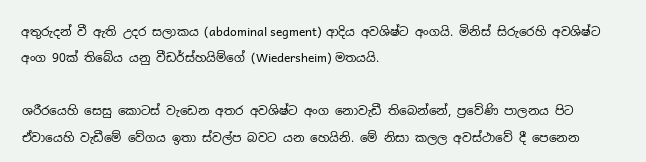අතුරුදන් වී ඇති උදර සලාකය (abdominal segment) ආදිය අවශිෂ්ට අංගයි. මිනිස් සිරුරෙහි අවශිෂ්ට අංග 90ක් තිබේය යනු වීඩර්ස්හයිම්ගේ (Wiedersheim) මතයයි.

ශරීරයෙහි සෙසු කොටස් වැඩෙන අතර අවශිෂ්ට අංග නොවැඩී තිබෙන්නේ, ප්‍රවේණි පාලනය පිට ඒවායෙහි වැඩීමේ වේගය ඉතා ස්වල්ප බවට යන හෙයිනි. මේ නිසා කලල අවස්ථාවේ දී පෙනෙන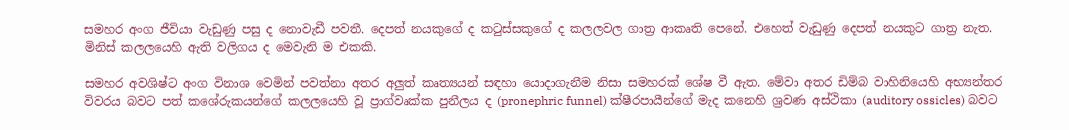සමහර අංග ජීවියා වැඩුණු පසු ද නොවැඩී පවතී. දෙපත් නයකුගේ ද කටුස්සකුගේ ද කලලවල ගාත්‍ර ආකෘති පෙනේ. එහෙත් වැඩුණු දෙපත් නයකුට ගාත්‍ර නැත. මිනිස් කලලයෙහි ඇති වලිගය ද මෙවැනි ම එකකි.

සමහර අවශිෂ්ට අංග විනාශ වෙමින් පවත්නා අතර අලුත් කෘත්‍යයන් සඳහා යොදාගැනීම නිසා සමහරක් ශේෂ වී ඇත. මේවා අතර ඩිම්බ වාහිනියෙහි අභ්‍යන්තර විවරය බවට පත් කශේරුකයන්ගේ කලලයෙහි වූ ප්‍රාග්වෘක්ක පුනීලය ද (pronephric funnel) ක්ෂීරපායීන්ගේ මැද කනෙහි ශ්‍රවණ අස්ථිකා (auditory ossicles) බවට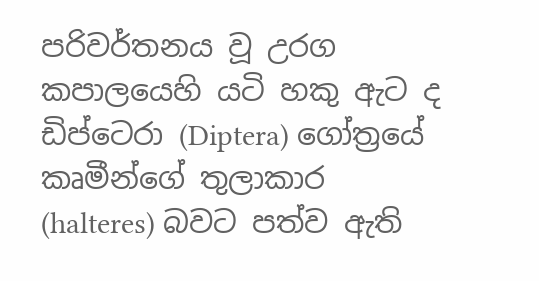පරිවර්තනය වූ උරග කපාලයෙහි යටි හකු ඇට ද ඩිප්ටෙරා (Diptera) ගෝත්‍රයේ කෘමීන්ගේ තුලාකාර (halteres) බවට පත්ව ඇති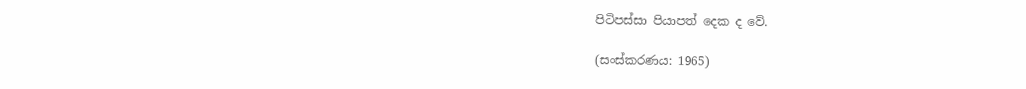පිටිපස්සා පියාපත් දෙක ද වේ.

(සංස්කරණය: 1965)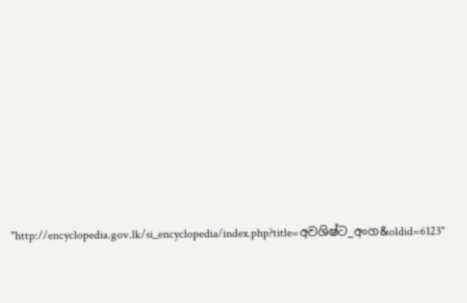"http://encyclopedia.gov.lk/si_encyclopedia/index.php?title=අවශිෂ්ට_අංග&oldid=6123"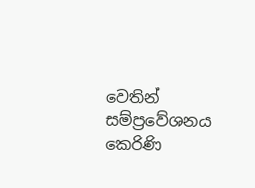වෙතින් සම්ප්‍රවේශනය කෙරිණි